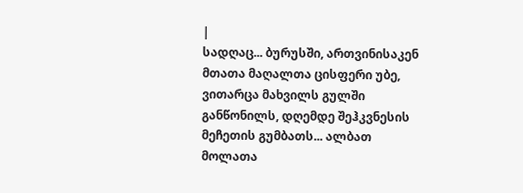|
სადღაც... ბურუსში, ართვინისაკენ მთათა მაღალთა ცისფერი უბე, ვითარცა მახვილს გულში განწონილს, დღემდე შეჰკვნესის მეჩეთის გუმბათს... ალბათ მოლათა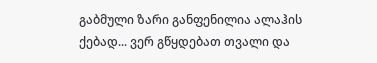გაბმული ზარი განფენილია ალაჰის ქებად... ვერ გწყდებათ თვალი და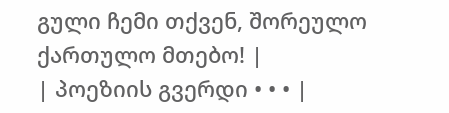გული ჩემი თქვენ, შორეულო ქართულო მთებო! |
| პოეზიის გვერდი • • • |